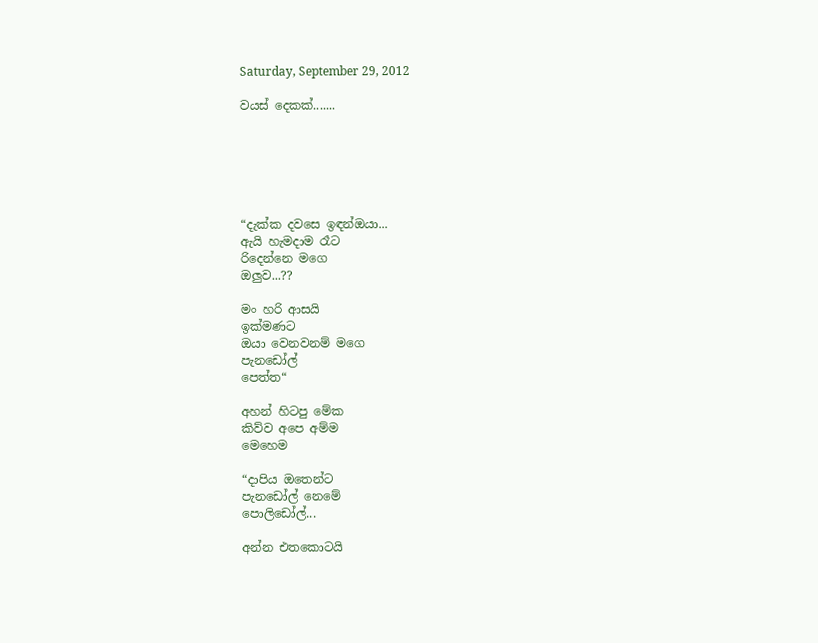Saturday, September 29, 2012

වයස් දෙකක්.......






“දැක්ක දවසෙ ඉඳන්ඔයා...
ඇයි හැමදාම රෑට
රිදෙන්නෙ මගෙ
ඔලුව...??

මං හරි ආසයි
ඉක්මණට
ඔයා වෙනවනම් මගෙ
පැනඩෝල්
පෙත්ත“

අහන් හිටපු මේක
කිව්ව අපෙ අම්ම
මෙහෙම

“දාපිය ඔතෙන්ට
පැනඩෝල් නෙමේ
පොලිඩෝල්...

අන්න එතකොටයි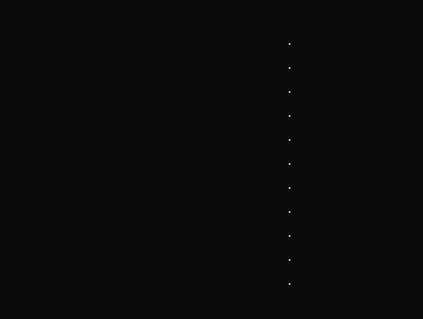.
.
.
.
.
.
.
.
.
.
.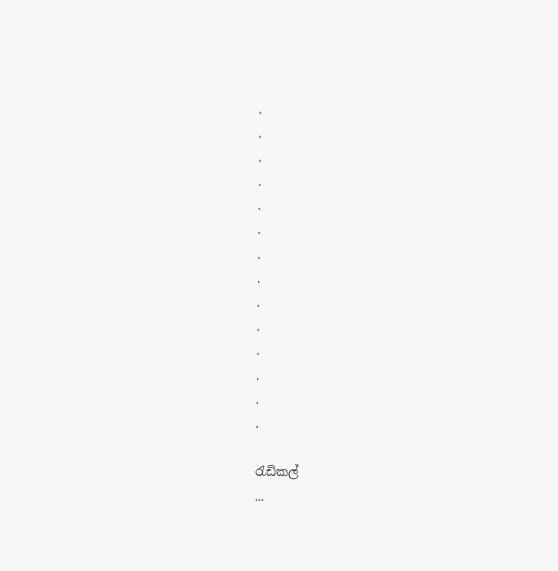.
.
.
.
.
.
.
.
.
.
.
.
.
.

රැඩිකල්
...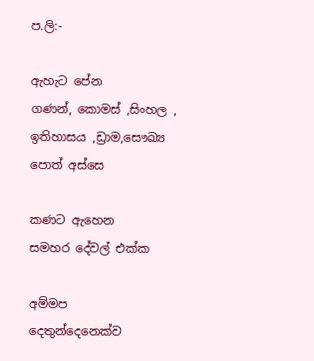ප.ලි:-

ඇහැට පේන
ගණන්, කොමස් ,සිංහල ,
ඉතිහාසය ,ඩ්‍රාම,සෞඛ්‍ය
පොත් අස්සෙ

කණට ඇහෙන
සමහර දේවල් එක්ක

අම්මප
දෙතුන්දෙනෙක්ව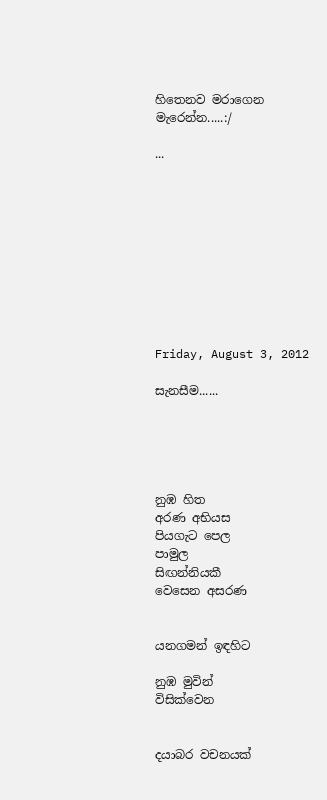හිතෙනව මරාගෙන
මැරෙන්න.....:/

...










Friday, August 3, 2012

සැනසීම......





නුඹ හිත
අරණ අභියස
පියගැට පෙල
පාමුල
සිඟන්නියකී
වෙසෙන අසරණ


යනගමන් ඉඳහිට

නුඹ මුවින්
විසික්වෙන


දයාබර වචනයක්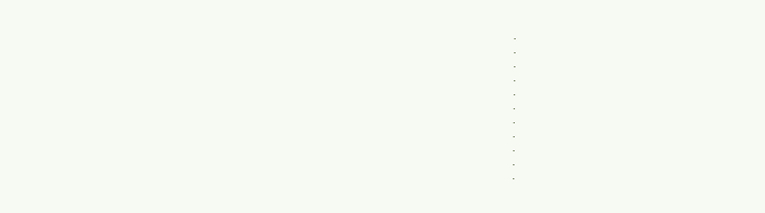.
.
.
.
.
.
.
.
.
.
.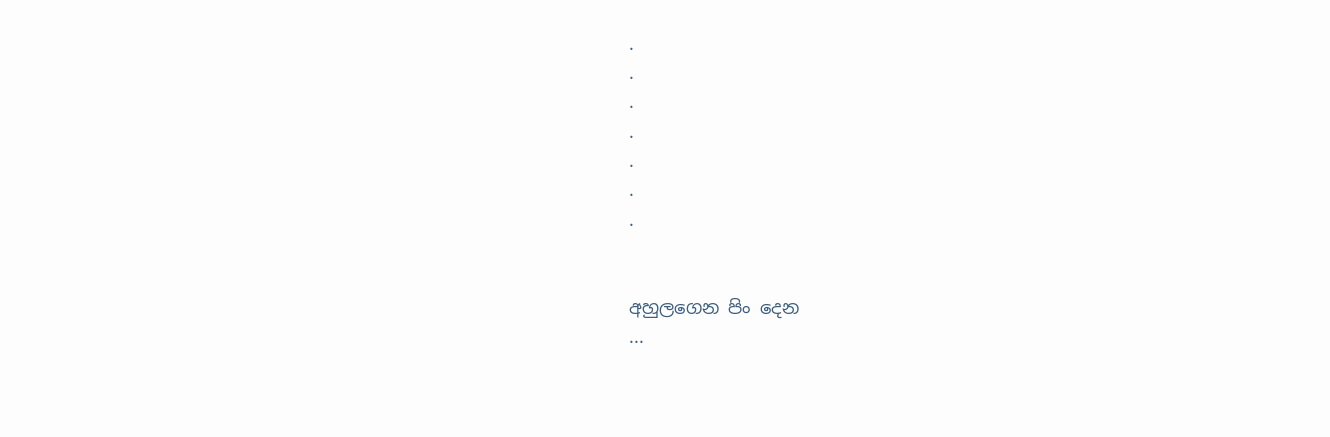.
.
.
.
.
.
.


අහුලගෙන පිං දෙන
...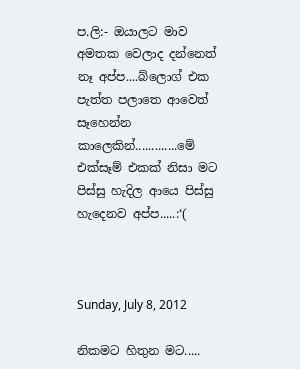ප.ලි:- ඔයාලට මාව අමතක වෙලාද දන්නෙත් නෑ අප්ප....බ්ලොග් එක පැත්ත පලාතෙ ආවෙත් සෑහෙන්න කාලෙකින්.............මේ එක්සෑම් එකක් නිසා මට පිස්සු හැදිල ආයෙ පිස්සු හැදෙනව අප්ප.....:‘(



Sunday, July 8, 2012

නිකමට හිතුන මට.....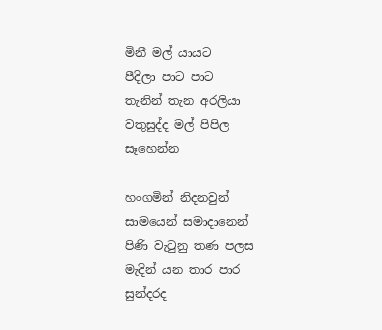මිනී මල් යායට
පීදිලා පාට පාට
තැනින් තැන අරලියා
වතුසුද්ද මල් පිපිල
සෑහෙන්න

හංගමින් නිදනවුන්
සාමයෙන් සමාදානෙන්
පිණි වැටුනු තණ පලස
මැදින් යන තාර පාර
සුන්දරද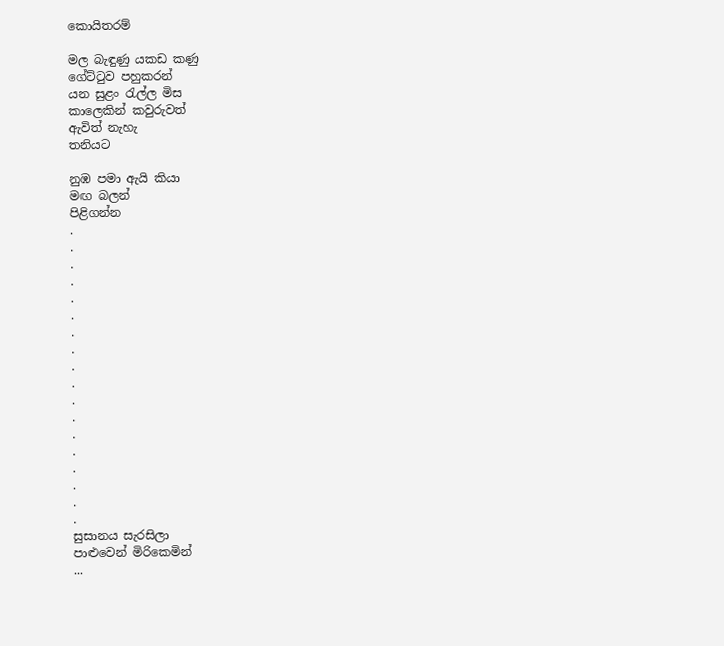කොයිතරම්

මල බැඳුණු යකඩ කණු
ගේට්ටුව පහුකරන්
යන සුළං රැල්ල මිස
කාලෙකින් කවුරුවත්
ඇවිත් නැහැ
තනියට

නුඹ පමා ඇයි කියා
මඟ බලන්
පිළිගන්න
.
.
.
.
.
.
.
.
.
.
.
.
.
.
.
.
.
.
සුසානය සැරසිලා
පාළුවෙන් මිරිකෙමින්
...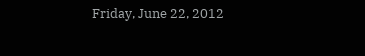Friday, June 22, 2012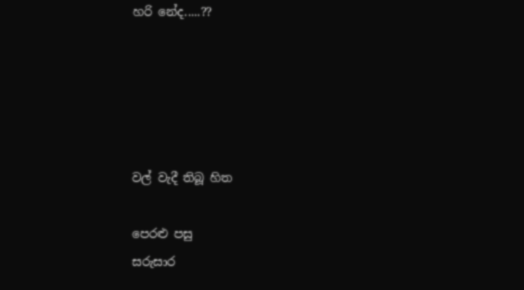හරි නේද.....??





වල් වැදී තිබූ හිත

පෙරළු පසු
සරුසාර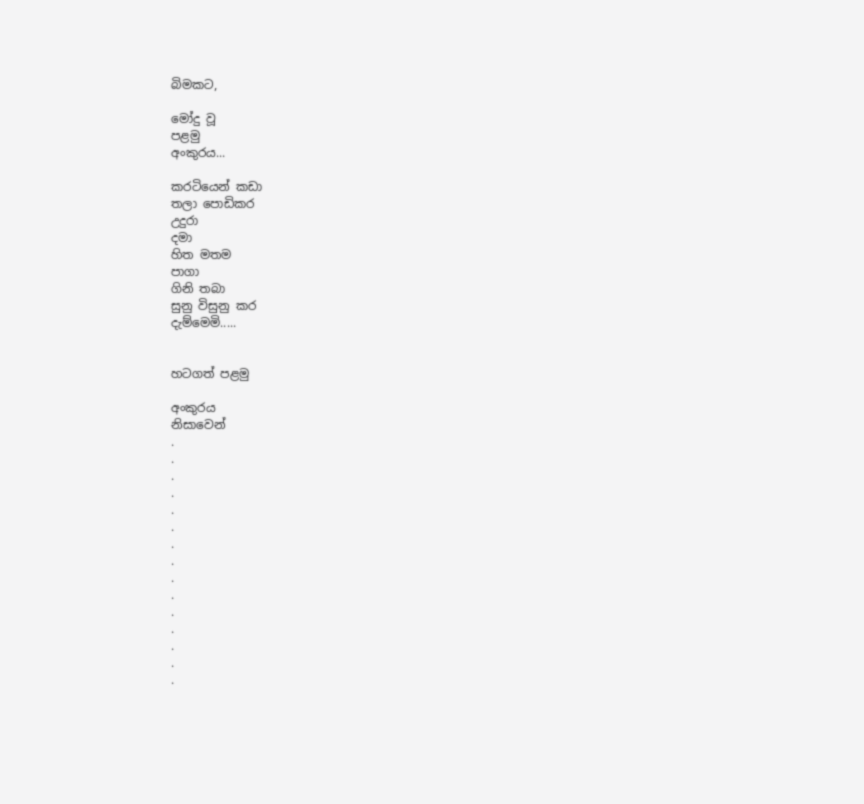බිමකට,

මෝදු වූ
පළමු
අංකුරය...

කරටියෙන් කඩා
තලා පොඩිකර
උදුරා
දමා
හිත මතම
පාගා
ගිනි තබා
සුනු විසුනු කර
දැම්මෙමි.....


හටගත් පළමු

අංකුරය
නිසාවෙන්
.
.
.
.
.
.
.
.
.
.
.
.
.
.
.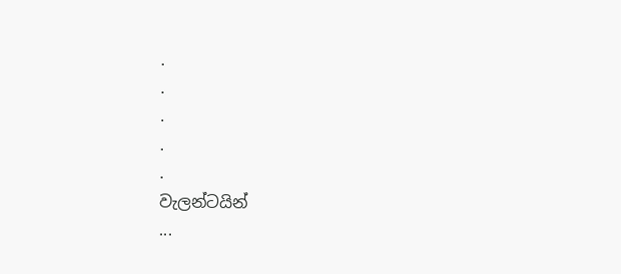.
.
.
.
.
වැලන්ටයින්
...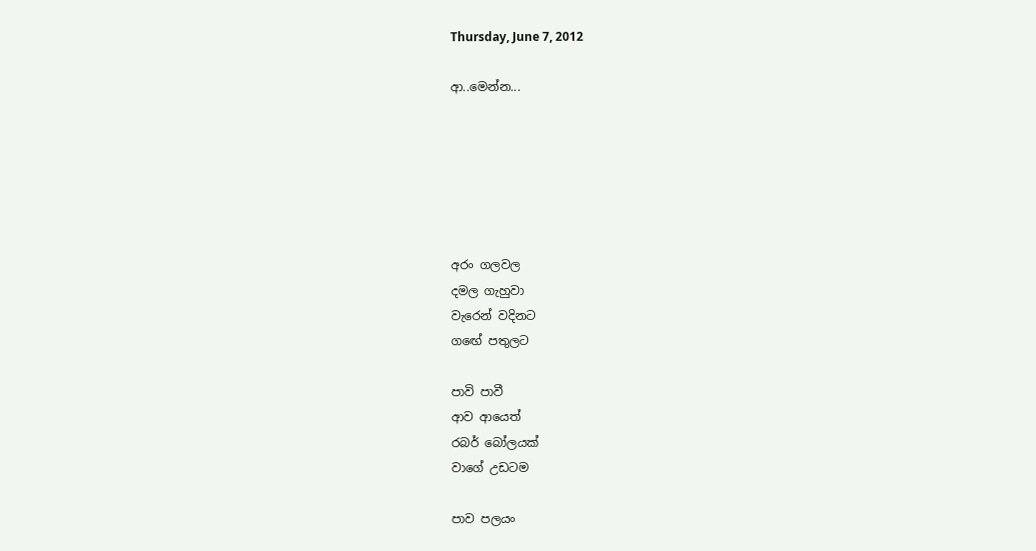Thursday, June 7, 2012

ආ..මෙන්න...






අරං ගලවල
දමල ගැහුවා
වැරෙන් වදිනට
ගඟේ පතුලට

පාවි පාවී
ආව ආයෙත්
රබර් බෝලයක්
වාගේ උඩටම

පාව පලයං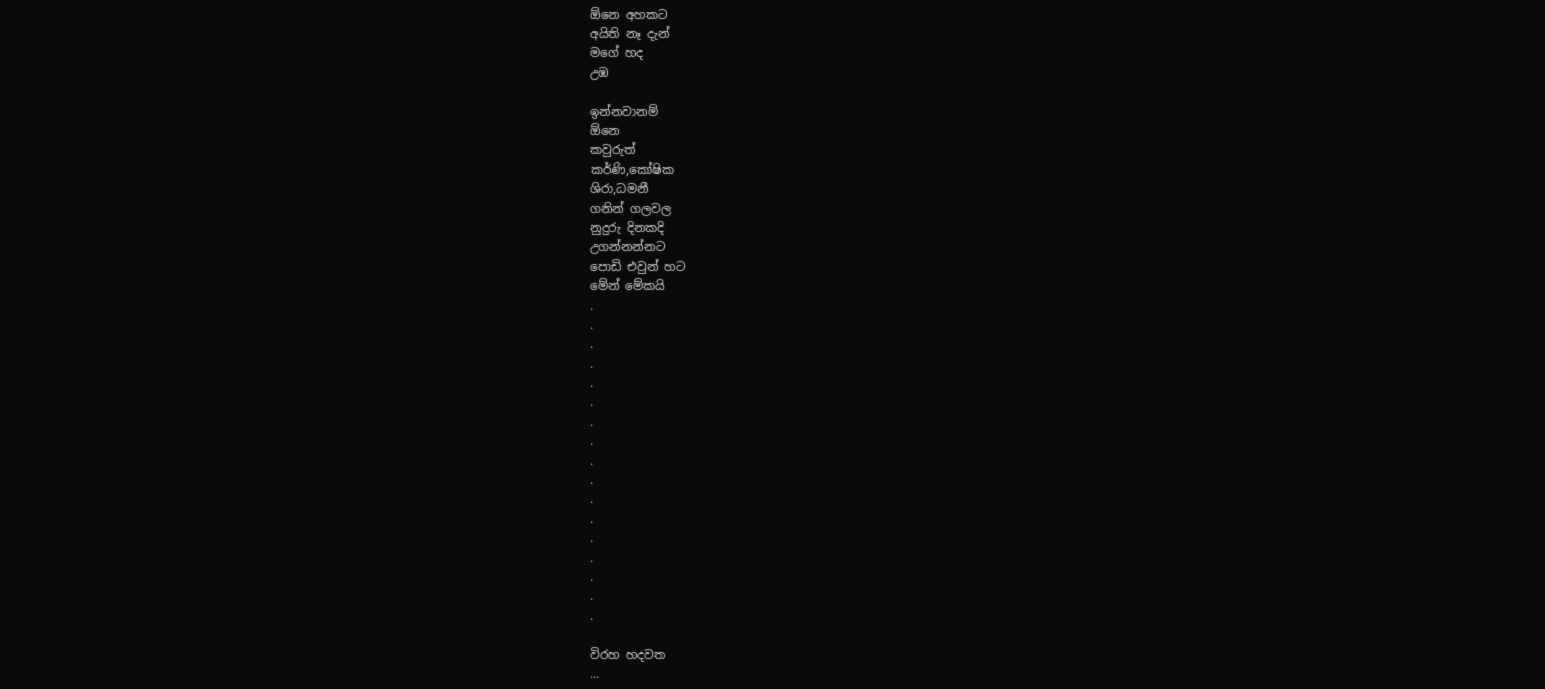ඕනෙ අහකට
අයිති නෑ දැන්
මගේ හද
උඹ

ඉන්නවානම්
ඕනෙ
කවුරුත්
කර්ණි,කෝෂික
ශිරා,ධමනී
ගනින් ගලවල
නුදුරු දිනකදි
උගන්නන්නට
පොඩි එවුන් හට
මේන් මේකයි
.
.
.
.
.
.
.
.
.
.
.
.
.
.
.
.
.

විරහ හදවත
...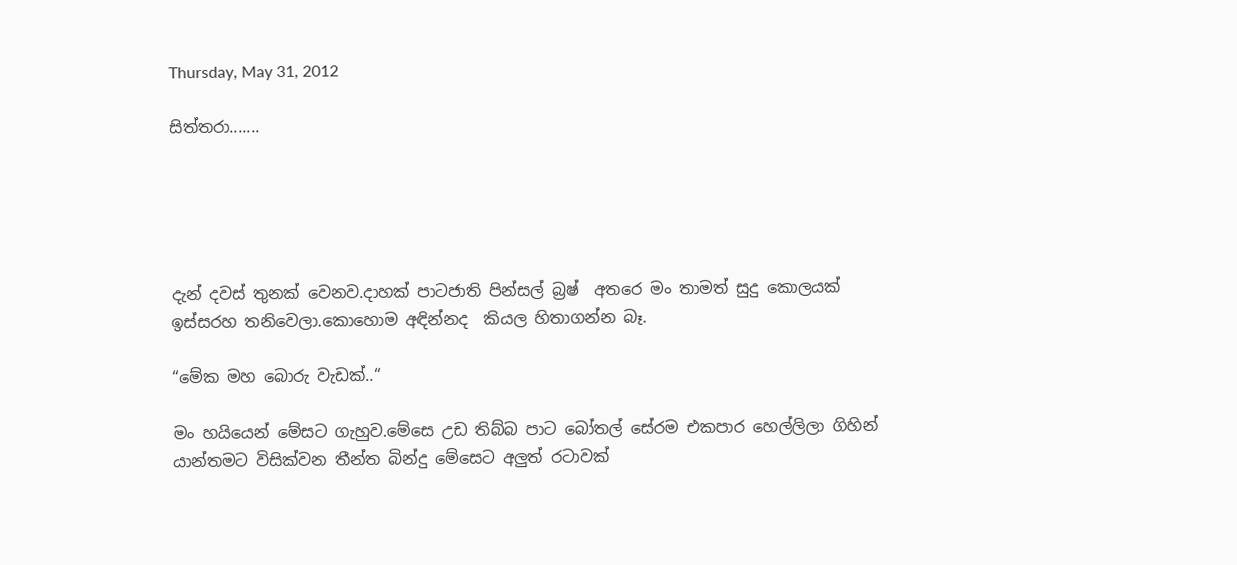Thursday, May 31, 2012

සිත්තරා.......





දැන් දවස් තුනක් වෙනව.දාහක් පාටජාති පින්සල් බ්‍රෂ්  අතරෙ මං තාමත් සුදු කොලයක් ඉස්සරහ තනිවෙලා.කොහොම අඳින්නද  කියල හිතාගන්න බෑ.

“මේක මහ බොරු වැඩක්..“

මං හයියෙන් මේසට ගැහුව.මේසෙ උඩ තිබ්බ පාට බෝතල් සේරම එකපාර හෙල්ලිලා ගිහින් යාන්තමට විසික්වන තීන්ත බින්දු මේසෙට අලුත් රටාවක්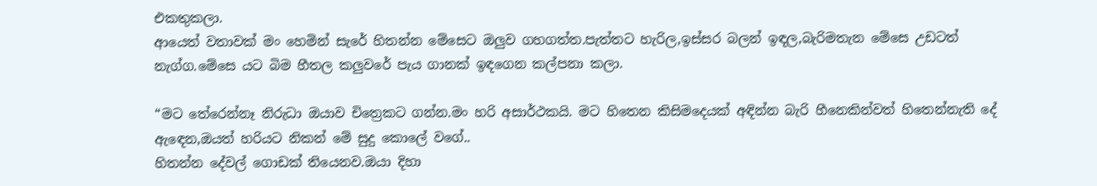එකතුකලා.
ආයෙත් වතාවක් මං හෙමින් සැරේ හිතන්න මේසෙට ඔලුව ගහගත්ත.පැත්තට හැරිල,ඉස්සර බලන් ඉඳල,බැරිමතැන මේසෙ උඩටත් නැග්ග.මේසෙ යට බිම හීතල කලුවරේ පැය ගානක් ඉඳගෙන කල්පනා කලා.

“මට තේරෙන්නෑ නිරුධා ඔයාව චිත්‍රෙකට ගන්න.මං හරි අසාර්ථකයි. මට හිතෙන කිසිමදෙයක් අඳින්න බැරි හීනෙකින්වත් හිතෙන්නැති දේ ඇඳෙන,ඔයත් හරියට නිකන් මේ සුදු කොලේ වගේ..
හිතන්න දේවල් ගොඩක් තියෙනව.ඔයා දිහා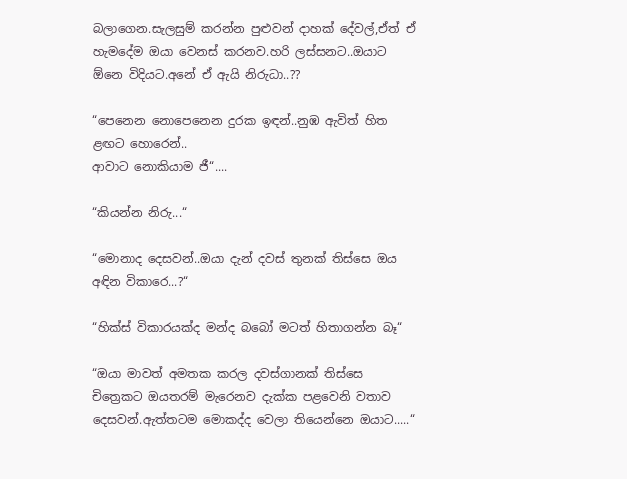බලාගෙන.සැලසුම් කරන්න පුළුවන් දාහක් දේවල්,ඒත් ඒ හැමදේම ඔයා වෙනස් කරනව.හරි ලස්සනට..ඔයාට ඕනෙ විදියට.අනේ ඒ ඇයි නිරුධා..??

“පෙනෙන නොපෙනෙන දුරක ඉඳන්..නුඹ ඇවිත් හිත ළඟට හොරෙන්..
ආවාට නොකියාම ජී“....

“කියන්න නිරු...“

“මොනාද දෙසවන්..ඔයා දැන් දවස් තුනක් තිස්සෙ ඔය අඳින විකාරෙ...?“

“හික්ස් විකාරයක්ද මන්ද බබෝ මටත් හිතාගන්න බෑ“

“ඔයා මාවත් අමතක කරල දවස්ගානක් තිස්සෙ චිත්‍රෙකට ඔයතරම් මැරෙනව දැක්ක පළවෙනි වතාව දෙසවන්.ඇත්තටම මොකද්ද වෙලා තියෙන්නෙ ඔයාට.....“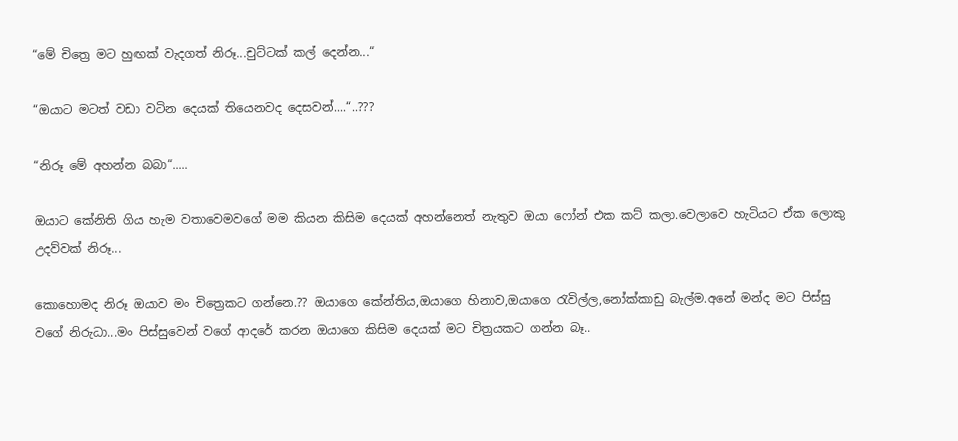“මේ චිත්‍රෙ මට හුඟක් වැදගත් නිරූ...චුට්ටක් කල් දෙන්න...“

“ඔයාට මටත් වඩා වටින දෙයක් තියෙනවද දෙසවන්....“..???

“නිරූ මේ අහන්න බබා“.....

ඔයාට කේනිති ගිය හැම වතාවෙමවගේ මම කියන කිසිම දෙයක් අහන්නෙත් නැතුව ඔයා ෆෝන් එක කට් කලා.වෙලාවෙ හැටියට ඒක ලොකු උදව්වක් නිරූ...

කොහොමද නිරූ ඔයාව මං චිත්‍රෙකට ගන්නෙ.?? ඔයාගෙ කේන්තිය,ඔයාගෙ හිනාව,ඔයාගෙ රැවිල්ල,නෝක්කාඩු බැල්ම.අනේ මන්ද මට පිස්සු වගේ නිරුධා...මං පිස්සුවෙන් වගේ ආදරේ කරන ඔයාගෙ කිසිම දෙයක් මට චිත්‍රයකට ගන්න බෑ..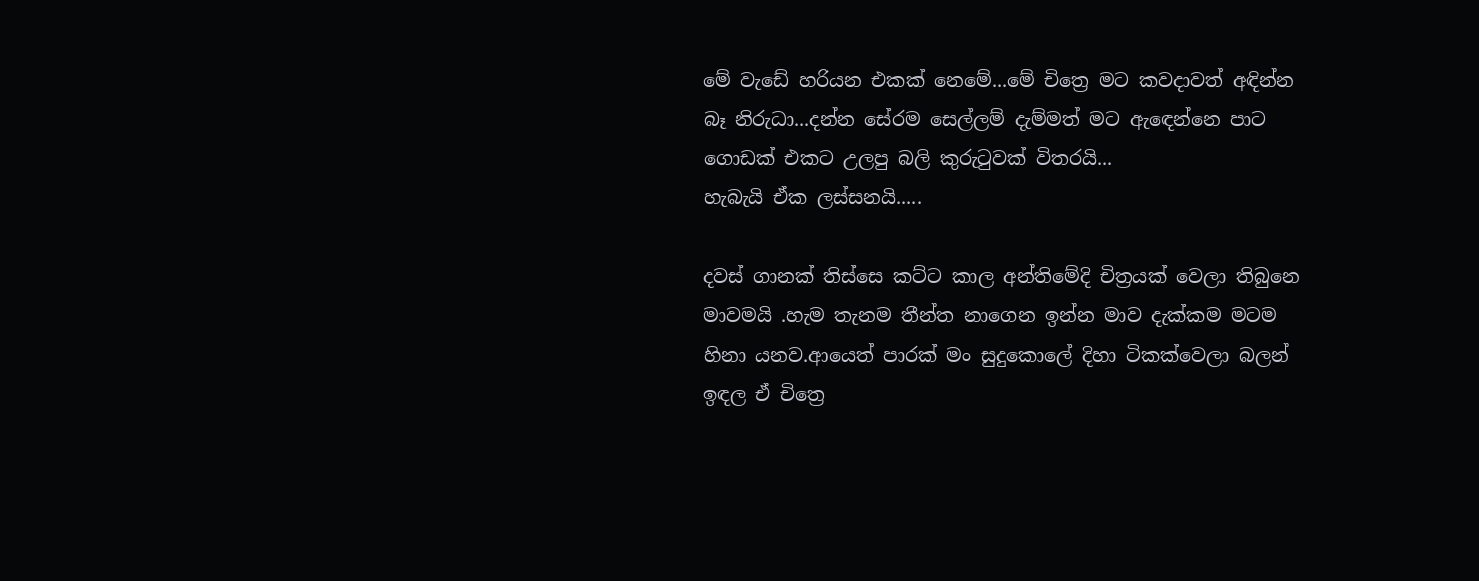මේ වැඩේ හරියන එකක් නෙමේ...මේ චිත්‍රෙ මට කවදාවත් අඳින්න බෑ නිරුධා...දන්න සේරම සෙල්ලම් දැම්මත් මට ඇඳෙන්නෙ පාට ගොඩක් එකට උලපු බලි කුරුටුවක් විතරයි...
හැබැයි ඒක ලස්සනයි.....

දවස් ගානක් තිස්සෙ කට්ට කාල අන්තිමේදි චිත්‍රයක් වෙලා තිබුනෙ මාවමයි .හැම තැනම තීන්ත නාගෙන ඉන්න මාව දැක්කම මටම හිනා යනව.ආයෙත් පාරක් මං සුදුකොලේ දිහා ටිකක්වෙලා බලන් ඉඳල ඒ චිත්‍රෙ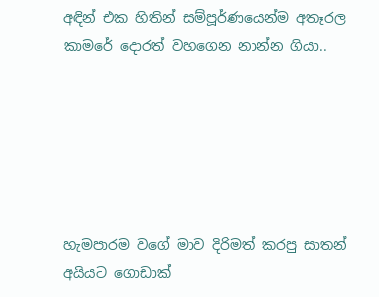අඳින් එක හිතින් සම්පූර්ණයෙන්ම අතෑරල කාමරේ දොරත් වහගෙන නාන්න ගියා..






හැමපාරම වගේ මාව දිරිමත් කරපු සාතන් අයියට ගොඩාක්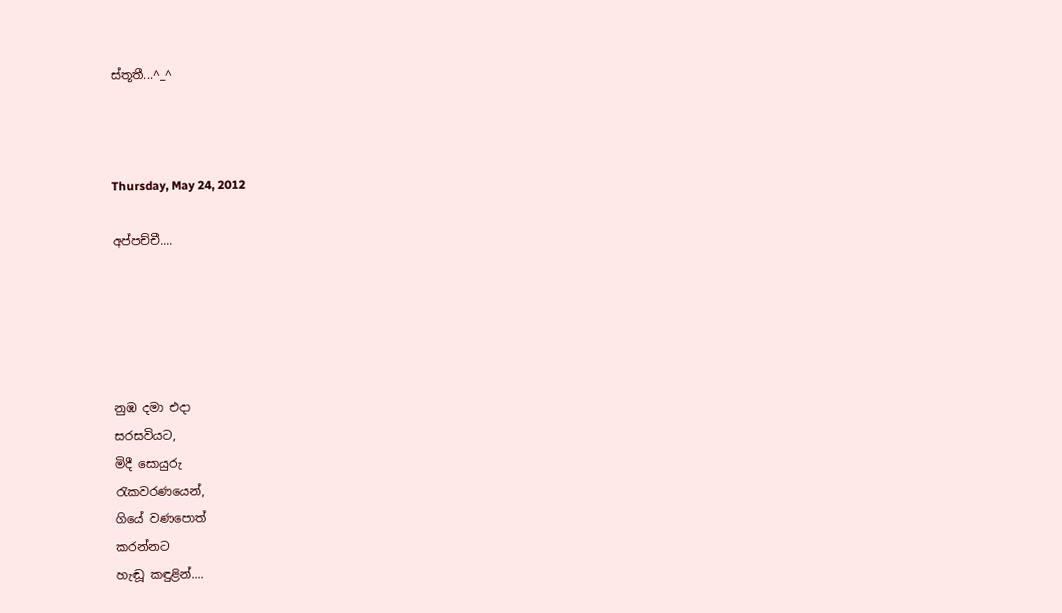ස්තූතී...^_^



Thursday, May 24, 2012

අප්පච්චී....





නුඹ දමා එදා
සරසවියට,
මිදී සොයුරු
රැකවරණයෙන්,
ගියේ වණපොත්
කරන්නට
හැඬූ කඳුළින්....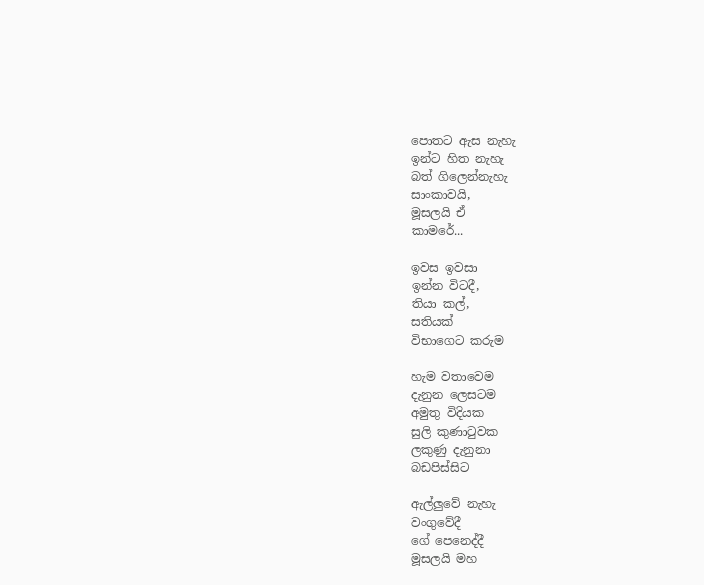පොතට ඇස නැහැ
ඉන්ට හිත නැහැ
බත් ගිලෙන්නැහැ
සාංකාවයි,
මූසලයි ඒ
කාමරේ...

ඉවස ඉවසා
ඉන්න විටදී,
තියා කල්,
සතියක්
විභාගෙට කරුම

හැම වතාවෙම
දැනුන ලෙසටම
අමුතු විදියක
සුලි කුණාටුවක
ලකුණු දැනුනා
බඩපිස්සිට

ඇල්ලුවේ නැහැ
වංගුවේදී
ගේ පෙනෙද්දී
මූසලයි මහ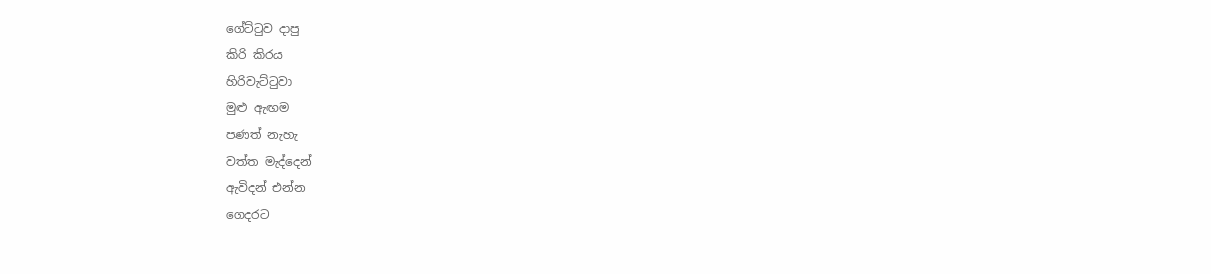ගේට්ටුව දාපු
කිරි කිරය
හිරිවැට්ටුවා
මුළු ඇඟම
පණත් නැහැ
වත්ත මැද්දෙන්
ඇවිදන් එන්න
ගෙදරට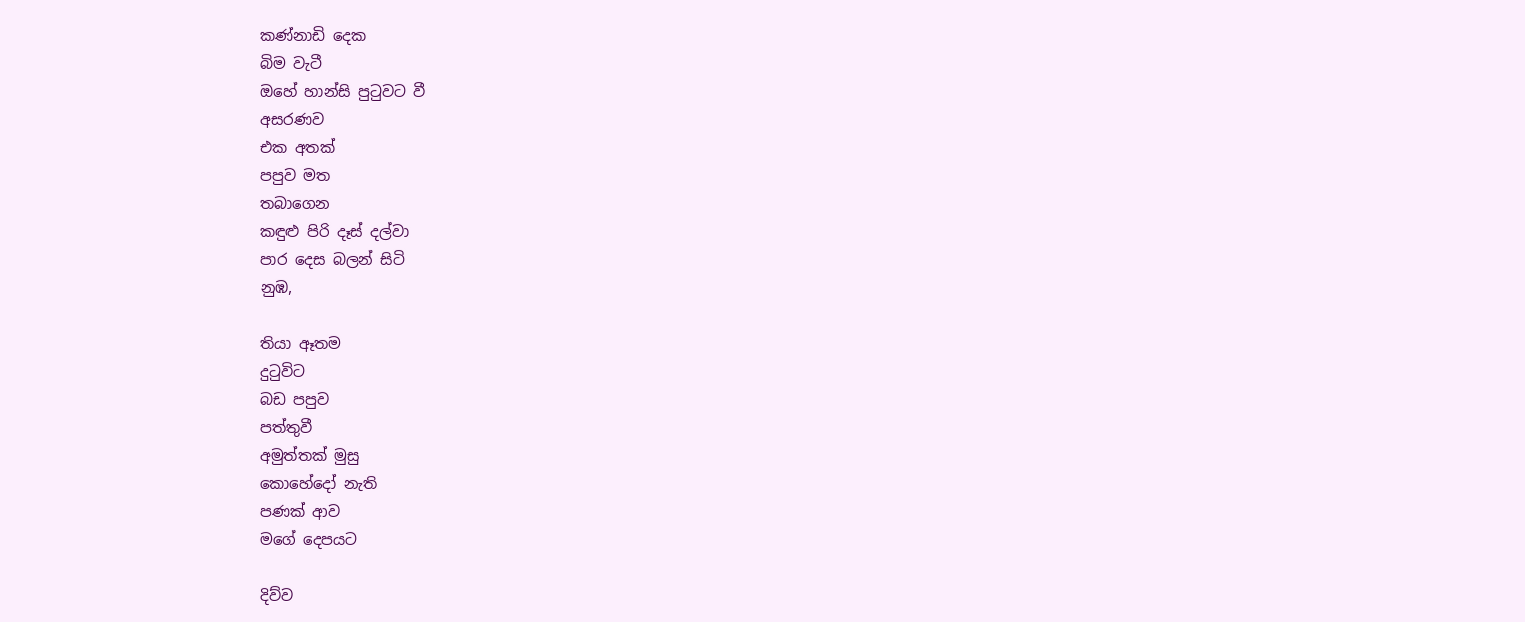කණ්නාඩි දෙක
බිම වැටී
ඔහේ හාන්සි පුටුවට වී
අසරණව
එක අතක්
පපුව මත
තබාගෙන
කඳුළු පිරි දෑස් දල්වා
පාර දෙස බලන් සිටි
නුඹ,

තියා ඈතම
දුටුවිට
බඩ පපුව
පත්තුවී
අමුත්තක් මුසු
කොහේදෝ නැති
පණක් ආව
මගේ දෙපයට

දිව්ව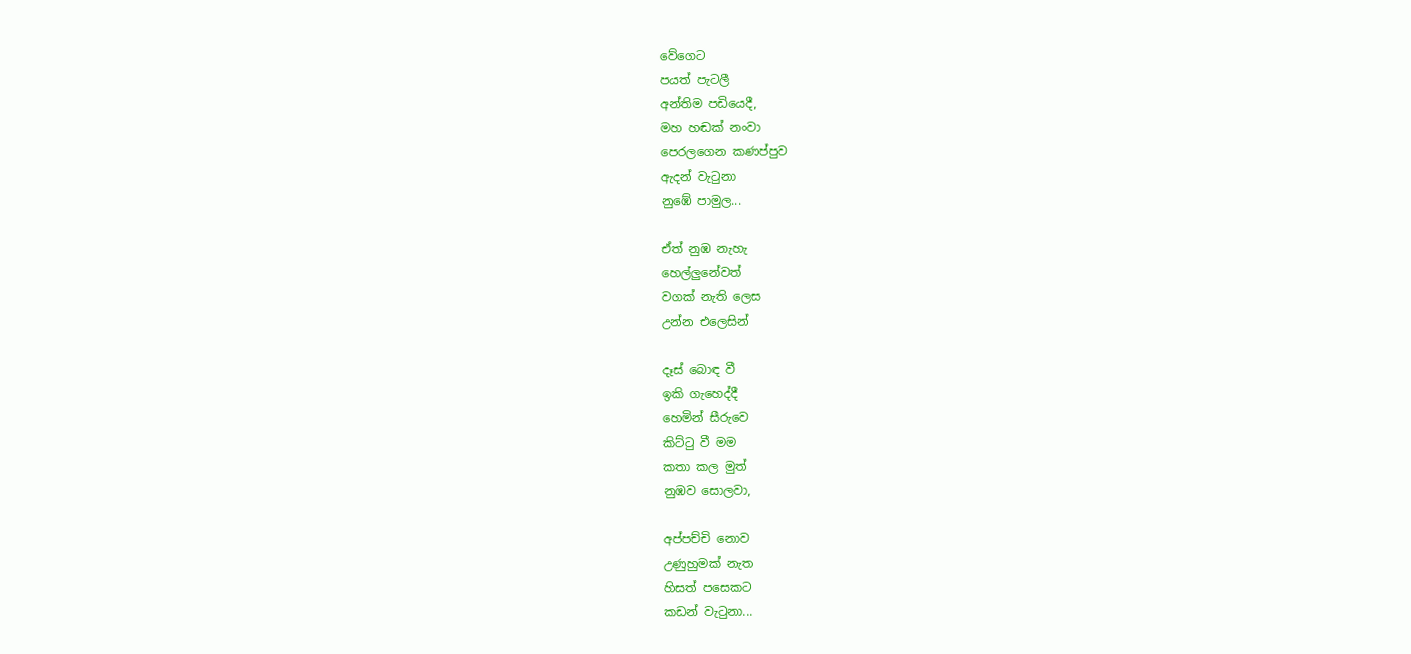වේගෙට
පයත් පැටලී
අන්තිම පඩියෙදී,
මහ හඬක් නංවා
පෙරලගෙන කණප්පුව
ඇදන් වැටුනා
නුඹේ පාමුල...

ඒත් නුඹ නැහැ
හෙල්ලුනේවත්
වගක් නැති ලෙස
උන්න එලෙසින්

දෑස් බොඳ වී
ඉකි ගැහෙද්දී
හෙමින් සීරුවෙ
කිට්ටු වී මම
කතා කල මුත්
නුඹව සොලවා,

අප්පච්චි නොව
උණුහුමක් නැත
හිසත් පසෙකට
කඩන් වැටුනා...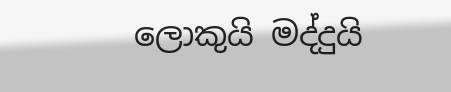ලොකුයි මද්දුයි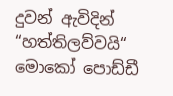දුවන් ඇවිදින්
“හත්තිලව්වයි“
මොකෝ පොඩ්ඩී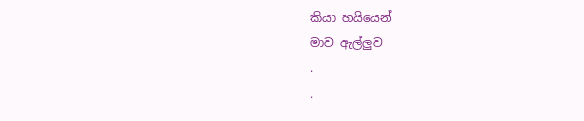කියා හයියෙන්
මාව ඇල්ලුව
.
.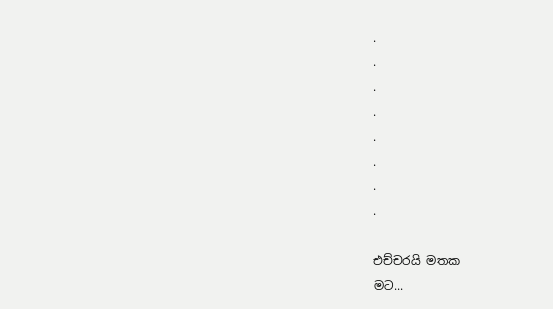.
.
.
.
.
.
.
.

එච්චරයි මතක
මට...